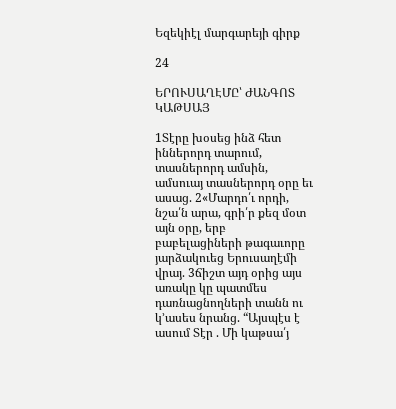Եզեկիէլ մարգարեյի գիրք

24

ԵՐՈՒՍԱՂԷՄԸ՝ ԺԱՆԳՈՏ ԿԱԹՍԱՅ

1Տէրը խօսեց ինձ հետ իններորդ տարում, տասներորդ ամսին, ամսուայ տասներորդ օրը եւ ասաց. 2«Մարդո՛ւ որդի, նշա՛ն արա, գրի՛ր քեզ մօտ այն օրը, երբ բաբելացիների թագաւորը յարձակուեց Երուսաղէմի վրայ. 3ճիշտ այդ օրից այս առակը կը պատմես դառնացնողների տանն ու կ’ասես նրանց. “Այսպէս է ասում Տէր . Մի կաթսա՛յ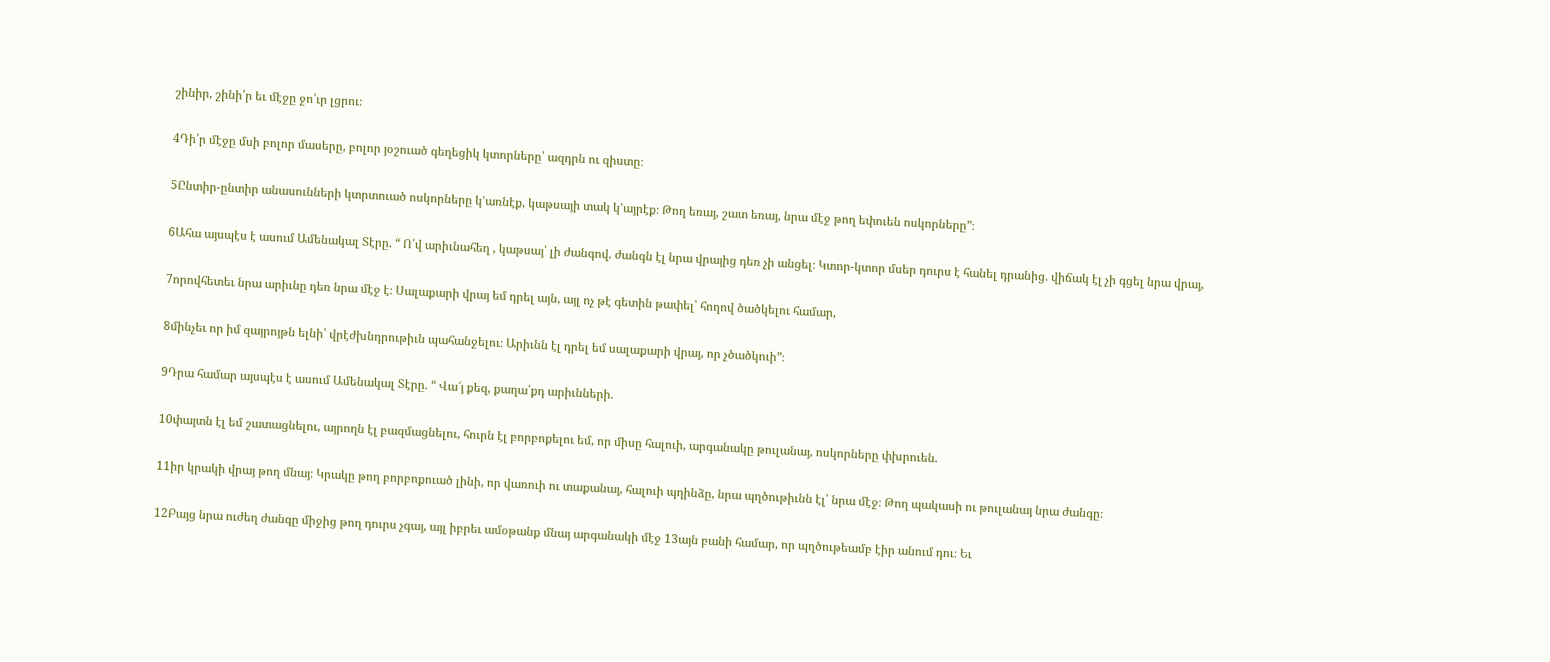շինիր, շինի՛ր եւ մէջը ջո՛ւր լցրու։

4Դի՛ր մէջը մսի բոլոր մասերը, բոլոր յօշուած գեղեցիկ կտորները՝ ազդրն ու զիստը։

5Ընտիր-ընտիր անասունների կտրտուած ոսկորները կ’առնէք, կաթսայի տակ կ’այրէք։ Թող եռայ, շատ եռայ, նրա մէջ թող եփուեն ոսկորները”։

6Ահա այսպէս է ասում Ամենակալ Տէրը. “ Ո՛վ արիւնահեղ , կաթսայ՝ լի ժանգով. ժանգն էլ նրա վրայից դեռ չի անցել։ Կտոր-կտոր մսեր դուրս է հանել դրանից. վիճակ էլ չի գցել նրա վրայ,

7որովհետեւ նրա արիւնը դեռ նրա մէջ է։ Սալաքարի վրայ եմ դրել այն, այլ ոչ թէ գետին թափել՝ հողով ծածկելու համար,

8մինչեւ որ իմ զայրոյթն ելնի՝ վրէժխնդրութիւն պահանջելու։ Արիւնն էլ դրել եմ սալաքարի վրայ, որ չծածկուի”։

9Դրա համար այսպէս է ասում Ամենակալ Տէրը. “ Վա՜յ քեզ, քաղա՛քդ արիւնների.

10փայտն էլ եմ շատացնելու, այրողն էլ բազմացնելու, հուրն էլ բորբոքելու եմ, որ միսը հալուի, արգանակը թուլանայ, ոսկորները փխրուեն.

11իր կրակի վրայ թող մնայ։ Կրակը թող բորբոքուած լինի, որ վառուի ու տաքանայ, հալուի պղինձը, նրա պղծութիւնն էլ՝ նրա մէջ։ Թող պակասի ու թուլանայ նրա ժանգը։

12Բայց նրա ուժեղ ժանգը միջից թող դուրս չգայ, այլ իբրեւ ամօթանք մնայ արգանակի մէջ 13այն բանի համար, որ պղծութեամբ էիր անում դու։ Եւ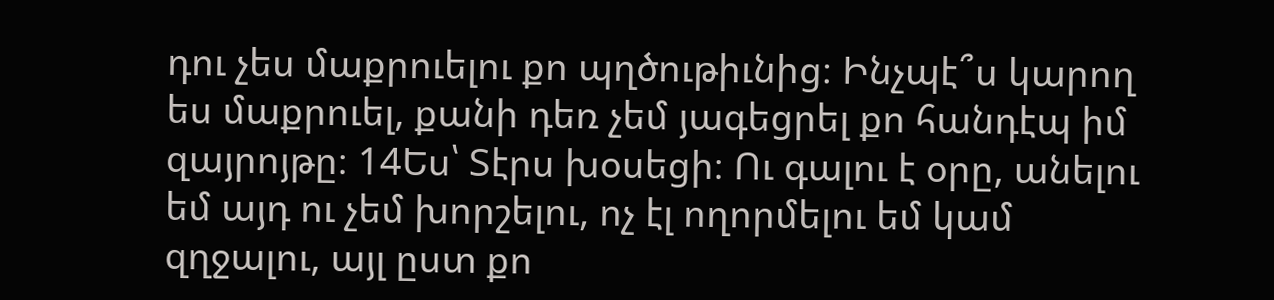դու չես մաքրուելու քո պղծութիւնից։ Ինչպէ՞ս կարող ես մաքրուել, քանի դեռ չեմ յագեցրել քո հանդէպ իմ զայրոյթը։ 14Ես՝ Տէրս խօսեցի։ Ու գալու է օրը, անելու եմ այդ ու չեմ խորշելու, ոչ էլ ողորմելու եմ կամ զղջալու, այլ ըստ քո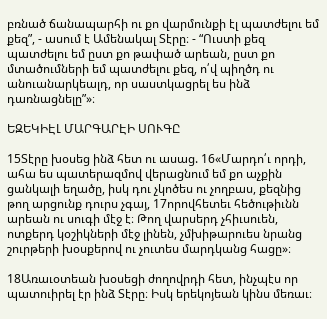բռնած ճանապարհի ու քո վարմունքի էլ պատժելու եմ քեզ”, - ասում է Ամենակալ Տէրը։ - “Ուստի քեզ պատժելու եմ ըստ քո թափած արեան, ըստ քո մտածումների եմ պատժելու քեզ, ո՛վ պիղծդ ու անուանարկեալդ, որ սաստկացրել ես ինձ դառնացնելը”»։

ԵԶԵԿԻԷԼ ՄԱՐԳԱՐԷԻ ՍՈՒԳԸ

15Տէրը խօսեց ինձ հետ ու ասաց. 16«Մարդո՛ւ որդի, ահա ես պատերազմով վերացնում եմ քո աչքին ցանկալի եղածը, իսկ դու չկոծես ու չողբաս, քեզնից թող արցունք դուրս չգայ, 17որովհետեւ հեծութիւնն արեան ու սուգի մէջ է։ Թող վարսերդ չհիւսուեն, ոտքերդ կօշիկների մէջ լինեն, չմխիթարուես նրանց շուրթերի խօսքերով ու չուտես մարդկանց հացը»։

18Առաւօտեան խօսեցի ժողովրդի հետ, ինչպէս որ պատուիրել էր ինձ Տէրը։ Իսկ երեկոյեան կինս մեռաւ։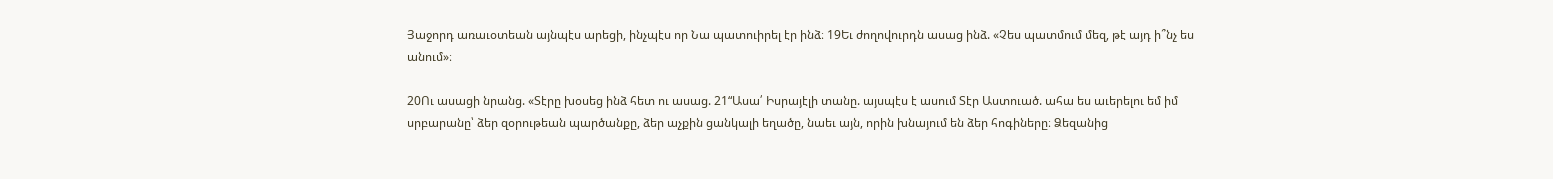Յաջորդ առաւօտեան այնպէս արեցի, ինչպէս որ Նա պատուիրել էր ինձ։ 19Եւ ժողովուրդն ասաց ինձ. «Չես պատմում մեզ, թէ այդ ի՞նչ ես անում»։

20Ու ասացի նրանց. «Տէրը խօսեց ինձ հետ ու ասաց. 21“Ասա՛ Իսրայէլի տանը. այսպէս է ասում Տէր Աստուած. ահա ես աւերելու եմ իմ սրբարանը՝ ձեր զօրութեան պարծանքը, ձեր աչքին ցանկալի եղածը, նաեւ այն, որին խնայում են ձեր հոգիները։ Ձեզանից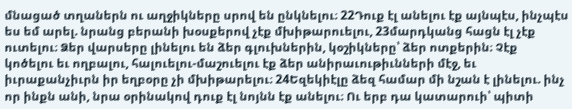մնացած տղաներն ու աղջիկները սրով են ընկնելու։ 22Դուք էլ անելու էք այնպէս, ինչպէս ես եմ արել. նրանց բերանի խօսքերով չէք մխիթարուելու, 23մարդկանց հացն էլ չէք ուտելու։ Ձեր վարսերը լինելու են ձեր գլուխներին, կօշիկները՝ ձեր ոտքերին։ Չէք կոծելու եւ ողբալու, հալուելու-մաշուելու էք ձեր անիրաւութիւնների մէջ, եւ իւրաքանչիւրն իր եղբօրը չի մխիթարելու։ 24Եզեկիէլը ձեզ համար մի նշան է լինելու. ինչ որ ինքն անի, նրա օրինակով դուք էլ նոյնն էք անելու։ Ու երբ դա կատարուի՝ պիտի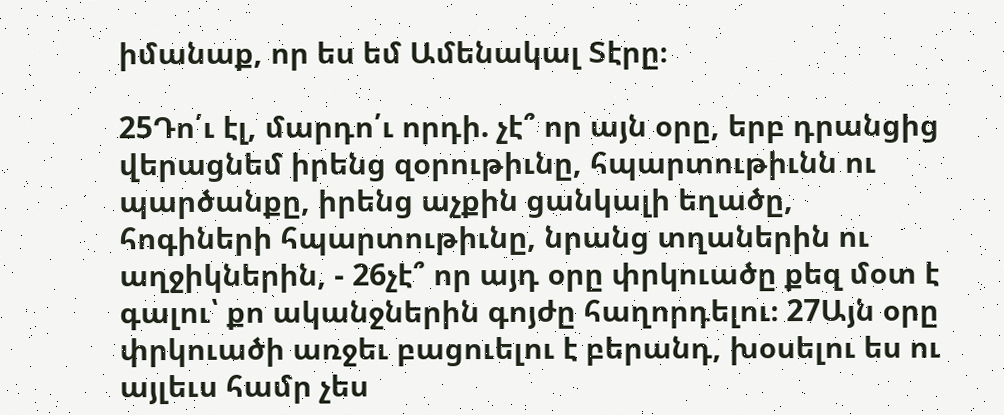իմանաք, որ ես եմ Ամենակալ Տէրը։

25Դո՛ւ էլ, մարդո՛ւ որդի. չէ՞ որ այն օրը, երբ դրանցից վերացնեմ իրենց զօրութիւնը, հպարտութիւնն ու պարծանքը, իրենց աչքին ցանկալի եղածը, հոգիների հպարտութիւնը, նրանց տղաներին ու աղջիկներին, - 26չէ՞ որ այդ օրը փրկուածը քեզ մօտ է գալու՝ քո ականջներին գոյժը հաղորդելու։ 27Այն օրը փրկուածի առջեւ բացուելու է բերանդ, խօսելու ես ու այլեւս համր չես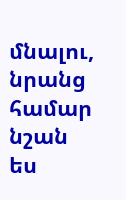մնալու, նրանց համար նշան ես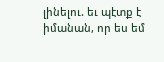լինելու. եւ պէտք է իմանան, որ ես եմ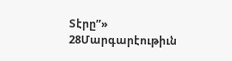Տէրը”» 28Մարգարէութիւն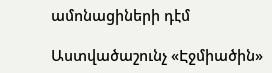ամոնացիների դէմ

Աստվածաշունչ «Էջմիածին»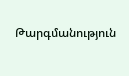Թարգմանություն